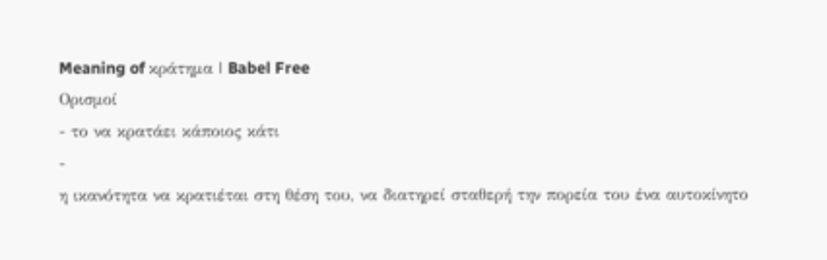Meaning of κράτημα | Babel Free
Ορισμοί
- το να κρατάει κάποιος κάτι
-
η ικανότητα να κρατιέται στη θέση του, να διατηρεί σταθερή την πορεία του ένα αυτοκίνητο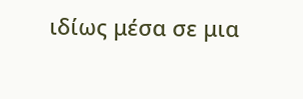ιδίως μέσα σε μια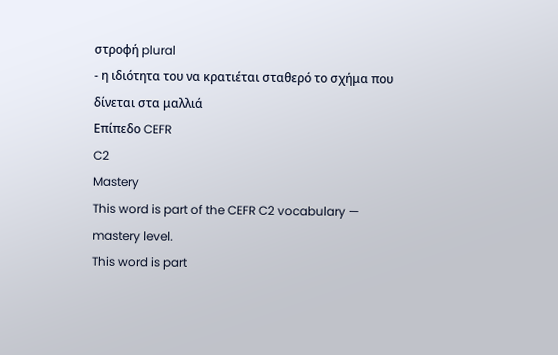στροφή plural
- η ιδιότητα του να κρατιέται σταθερό το σχήμα που δίνεται στα μαλλιά
Επίπεδο CEFR
C2
Mastery
This word is part of the CEFR C2 vocabulary — mastery level.
This word is part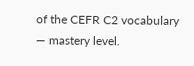of the CEFR C2 vocabulary — mastery level.